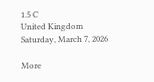1.5 C
United Kingdom
Saturday, March 7, 2026

More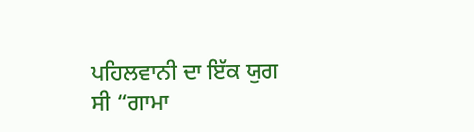ਪਹਿਲਵਾਨੀ ਦਾ ਇੱਕ ਯੁਗ ਸੀ “ਗਾਮਾ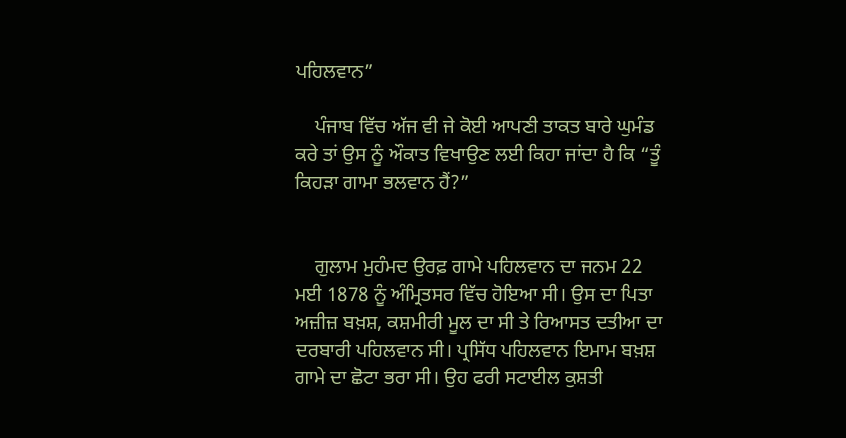ਪਹਿਲਵਾਨ”

    ਪੰਜਾਬ ਵਿੱਚ ਅੱਜ ਵੀ ਜੇ ਕੋਈ ਆਪਣੀ ਤਾਕਤ ਬਾਰੇ ਘੁਮੰਡ ਕਰੇ ਤਾਂ ਉਸ ਨੂੰ ਔਕਾਤ ਵਿਖਾਉਣ ਲਈ ਕਿਹਾ ਜਾਂਦਾ ਹੈ ਕਿ “ਤੂੰ ਕਿਹੜਾ ਗਾਮਾ ਭਲਵਾਨ ਹੈਂ?”


    ਗੁਲਾਮ ਮੁਹੰਮਦ ਉਰਫ਼ ਗਾਮੇ ਪਹਿਲਵਾਨ ਦਾ ਜਨਮ 22 ਮਈ 1878 ਨੂੰ ਅੰਮ੍ਰਿਤਸਰ ਵਿੱਚ ਹੋਇਆ ਸੀ। ਉਸ ਦਾ ਪਿਤਾ ਅਜ਼ੀਜ਼ ਬਖ਼ਸ਼, ਕਸ਼ਮੀਰੀ ਮੂਲ ਦਾ ਸੀ ਤੇ ਰਿਆਸਤ ਦਤੀਆ ਦਾ ਦਰਬਾਰੀ ਪਹਿਲਵਾਨ ਸੀ। ਪ੍ਰਸਿੱਧ ਪਹਿਲਵਾਨ ਇਮਾਮ ਬਖ਼ਸ਼ ਗਾਮੇ ਦਾ ਛੋਟਾ ਭਰਾ ਸੀ। ਉਹ ਫਰੀ ਸਟਾਈਲ ਕੁਸ਼ਤੀ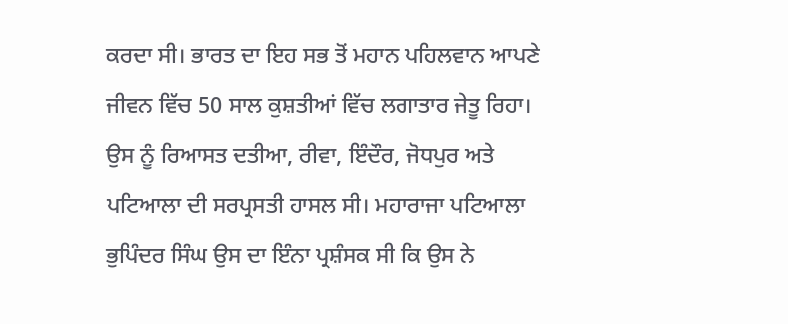ਕਰਦਾ ਸੀ। ਭਾਰਤ ਦਾ ਇਹ ਸਭ ਤੋਂ ਮਹਾਨ ਪਹਿਲਵਾਨ ਆਪਣੇ ਜੀਵਨ ਵਿੱਚ 50 ਸਾਲ ਕੁਸ਼ਤੀਆਂ ਵਿੱਚ ਲਗਾਤਾਰ ਜੇਤੂ ਰਿਹਾ। ਉਸ ਨੂੰ ਰਿਆਸਤ ਦਤੀਆ, ਰੀਵਾ, ਇੰਦੌਰ, ਜੋਧਪੁਰ ਅਤੇ ਪਟਿਆਲਾ ਦੀ ਸਰਪ੍ਰਸਤੀ ਹਾਸਲ ਸੀ। ਮਹਾਰਾਜਾ ਪਟਿਆਲਾ ਭੁਪਿੰਦਰ ਸਿੰਘ ਉਸ ਦਾ ਇੰਨਾ ਪ੍ਰਸ਼ੰਸਕ ਸੀ ਕਿ ਉਸ ਨੇ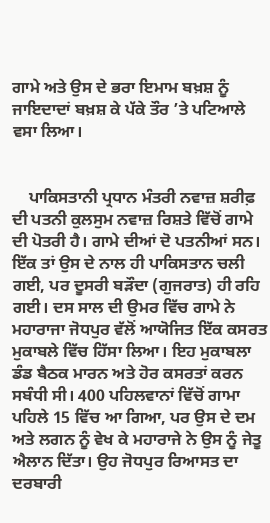ਗਾਮੇ ਅਤੇ ਉਸ ਦੇ ਭਰਾ ਇਮਾਮ ਬਖ਼ਸ਼ ਨੂੰ ਜਾਇਦਾਦਾਂ ਬਖ਼ਸ਼ ਕੇ ਪੱਕੇ ਤੌਰ ’ਤੇ ਪਟਿਆਲੇ ਵਸਾ ਲਿਆ।


    ਪਾਕਿਸਤਾਨੀ ਪ੍ਰਧਾਨ ਮੰਤਰੀ ਨਵਾਜ਼ ਸ਼ਰੀਫ਼ ਦੀ ਪਤਨੀ ਕੁਲਸੁਮ ਨਵਾਜ਼ ਰਿਸ਼ਤੇ ਵਿੱਚੋਂ ਗਾਮੇ ਦੀ ਪੋਤਰੀ ਹੈ। ਗਾਮੇ ਦੀਆਂ ਦੋ ਪਤਨੀਆਂ ਸਨ। ਇੱਕ ਤਾਂ ਉਸ ਦੇ ਨਾਲ ਹੀ ਪਾਕਿਸਤਾਨ ਚਲੀ ਗਈ, ਪਰ ਦੂਸਰੀ ਬੜੌਦਾ (ਗੁਜਰਾਤ) ਹੀ ਰਹਿ ਗਈ। ਦਸ ਸਾਲ ਦੀ ਉਮਰ ਵਿੱਚ ਗਾਮੇ ਨੇ ਮਹਾਰਾਜਾ ਜੋਧਪੁਰ ਵੱਲੋਂ ਆਯੋਜਿਤ ਇੱਕ ਕਸਰਤ ਮੁਕਾਬਲੇ ਵਿੱਚ ਹਿੱਸਾ ਲਿਆ। ਇਹ ਮੁਕਾਬਲਾ ਡੰਡ ਬੈਠਕ ਮਾਰਨ ਅਤੇ ਹੋਰ ਕਸਰਤਾਂ ਕਰਨ ਸਬੰਧੀ ਸੀ। 400 ਪਹਿਲਵਾਨਾਂ ਵਿੱਚੋਂ ਗਾਮਾ ਪਹਿਲੇ 15 ਵਿੱਚ ਆ ਗਿਆ, ਪਰ ਉਸ ਦੇ ਦਮ ਅਤੇ ਲਗਨ ਨੂੰ ਵੇਖ ਕੇ ਮਹਾਰਾਜੇ ਨੇ ਉਸ ਨੂੰ ਜੇਤੂ ਐਲਾਨ ਦਿੱਤਾ। ਉਹ ਜੋਧਪੁਰ ਰਿਆਸਤ ਦਾ ਦਰਬਾਰੀ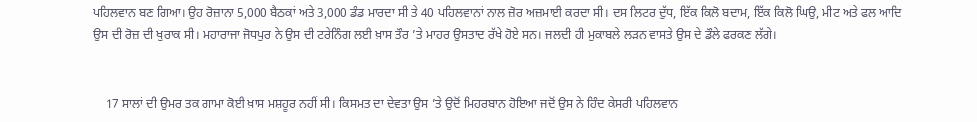ਪਹਿਲਵਾਨ ਬਣ ਗਿਆ। ਉਹ ਰੋਜ਼ਾਨਾ 5,000 ਬੈਠਕਾਂ ਅਤੇ 3,000 ਡੰਡ ਮਾਰਦਾ ਸੀ ਤੇ 40 ਪਹਿਲਵਾਨਾਂ ਨਾਲ ਜ਼ੋਰ ਅਜ਼ਮਾਈ ਕਰਦਾ ਸੀ। ਦਸ ਲਿਟਰ ਦੁੱਧ, ਇੱਕ ਕਿਲੋ ਬਦਾਮ, ਇੱਕ ਕਿਲੋ ਘਿਉ, ਮੀਟ ਅਤੇ ਫਲ ਆਦਿ ਉਸ ਦੀ ਰੋਜ਼ ਦੀ ਖੁਰਾਕ ਸੀ। ਮਹਾਰਾਜਾ ਜੋਧਪੁਰ ਨੇ ਉਸ ਦੀ ਟਰੇਨਿੰਗ ਲਈ ਖ਼ਾਸ ਤੌਰ ’ਤੇ ਮਾਹਰ ਉਸਤਾਦ ਰੱਖੇ ਹੋਏ ਸਨ। ਜਲਦੀ ਹੀ ਮੁਕਾਬਲੇ ਲੜਨ ਵਾਸਤੇ ਉਸ ਦੇ ਡੌਲੇ ਫਰਕਣ ਲੱਗੇ।


    17 ਸਾਲਾਂ ਦੀ ਉਮਰ ਤਕ ਗਾਮਾ ਕੋਈ ਖ਼ਾਸ ਮਸ਼ਹੂਰ ਨਹੀਂ ਸੀ। ਕਿਸਮਤ ਦਾ ਦੇਵਤਾ ਉਸ ’ਤੇ ਉਦੋਂ ਮਿਹਰਬਾਨ ਹੋਇਆ ਜਦੋਂ ਉਸ ਨੇ ਹਿੰਦ ਕੇਸਰੀ ਪਹਿਲਵਾਨ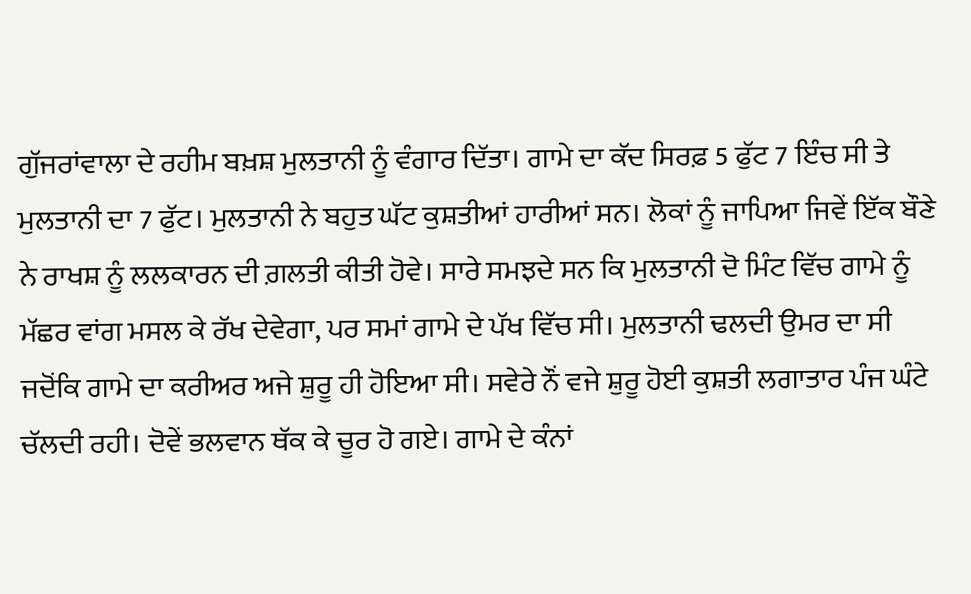ਗੁੱਜਰਾਂਵਾਲਾ ਦੇ ਰਹੀਮ ਬਖ਼ਸ਼ ਮੁਲਤਾਨੀ ਨੂੰ ਵੰਗਾਰ ਦਿੱਤਾ। ਗਾਮੇ ਦਾ ਕੱਦ ਸਿਰਫ਼ 5 ਫੁੱਟ 7 ਇੰਚ ਸੀ ਤੇ ਮੁਲਤਾਨੀ ਦਾ 7 ਫੁੱਟ। ਮੁਲਤਾਨੀ ਨੇ ਬਹੁਤ ਘੱਟ ਕੁਸ਼ਤੀਆਂ ਹਾਰੀਆਂ ਸਨ। ਲੋਕਾਂ ਨੂੰ ਜਾਪਿਆ ਜਿਵੇਂ ਇੱਕ ਬੌਣੇ ਨੇ ਰਾਖਸ਼ ਨੂੰ ਲਲਕਾਰਨ ਦੀ ਗ਼ਲਤੀ ਕੀਤੀ ਹੋਵੇ। ਸਾਰੇ ਸਮਝਦੇ ਸਨ ਕਿ ਮੁਲਤਾਨੀ ਦੋ ਮਿੰਟ ਵਿੱਚ ਗਾਮੇ ਨੂੰ ਮੱਛਰ ਵਾਂਗ ਮਸਲ ਕੇ ਰੱਖ ਦੇਵੇਗਾ, ਪਰ ਸਮਾਂ ਗਾਮੇ ਦੇ ਪੱਖ ਵਿੱਚ ਸੀ। ਮੁਲਤਾਨੀ ਢਲਦੀ ਉਮਰ ਦਾ ਸੀ ਜਦੋਂਕਿ ਗਾਮੇ ਦਾ ਕਰੀਅਰ ਅਜੇ ਸ਼ੁਰੂ ਹੀ ਹੋਇਆ ਸੀ। ਸਵੇਰੇ ਨੌਂ ਵਜੇ ਸ਼ੁਰੂ ਹੋਈ ਕੁਸ਼ਤੀ ਲਗਾਤਾਰ ਪੰਜ ਘੰਟੇ ਚੱਲਦੀ ਰਹੀ। ਦੋਵੇਂ ਭਲਵਾਨ ਥੱਕ ਕੇ ਚੂਰ ਹੋ ਗਏ। ਗਾਮੇ ਦੇ ਕੰਨਾਂ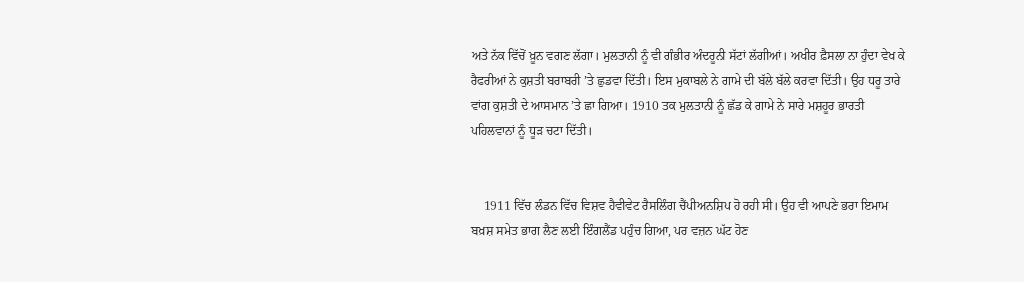ਅਤੇ ਨੱਕ ਵਿੱਚੋਂ ਖ਼ੂਨ ਵਗਣ ਲੱਗਾ। ਮੁਲਤਾਨੀ ਨੂੰ ਵੀ ਗੰਭੀਰ ਅੰਦਰੂਨੀ ਸੱਟਾਂ ਲੱਗੀਆਂ। ਅਖੀਰ ਫ਼ੈਸਲਾ ਨਾ ਹੁੰਦਾ ਵੇਖ ਕੇ ਰੈਫਰੀਆਂ ਨੇ ਕੁਸ਼ਤੀ ਬਰਾਬਰੀ ’ਤੇ ਛੁਡਵਾ ਦਿੱਤੀ। ਇਸ ਮੁਕਾਬਲੇ ਨੇ ਗਾਮੇ ਦੀ ਬੱਲੇ ਬੱਲੇ ਕਰਵਾ ਦਿੱਤੀ। ਉਹ ਧਰੂ ਤਾਰੇ ਵਾਂਗ ਕੁਸ਼ਤੀ ਦੇ ਆਸਮਾਨ ’ਤੇ ਛਾ ਗਿਆ। 1910 ਤਕ ਮੁਲਤਾਨੀ ਨੂੰ ਛੱਡ ਕੇ ਗਾਮੇ ਨੇ ਸਾਰੇ ਮਸ਼ਹੂਰ ਭਾਰਤੀ ਪਹਿਲਵਾਨਾਂ ਨੂੰ ਧੂੜ ਚਟਾ ਦਿੱਤੀ।


    1911 ਵਿੱਚ ਲੰਡਨ ਵਿੱਚ ਵਿਸ਼ਵ ਹੈਵੀਵੇਟ ਰੈਸਲਿੰਗ ਚੈਂਪੀਅਨਸ਼ਿਪ ਹੋ ਰਹੀ ਸੀ। ਉਹ ਵੀ ਆਪਣੇ ਭਰਾ ਇਮਾਮ ਬਖ਼ਸ਼ ਸਮੇਤ ਭਾਗ ਲੈਣ ਲਈ ਇੰਗਲੈਂਡ ਪਹੁੰਚ ਗਿਆ, ਪਰ ਵਜ਼ਨ ਘੱਟ ਹੋਣ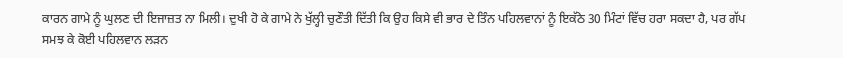ਕਾਰਨ ਗਾਮੇ ਨੂੰ ਘੁਲਣ ਦੀ ਇਜਾਜ਼ਤ ਨਾ ਮਿਲੀ। ਦੁਖੀ ਹੋ ਕੇ ਗਾਮੇ ਨੇ ਖੁੱਲ੍ਹੀ ਚੁਣੌਤੀ ਦਿੱਤੀ ਕਿ ਉਹ ਕਿਸੇ ਵੀ ਭਾਰ ਦੇ ਤਿੰਨ ਪਹਿਲਵਾਨਾਂ ਨੂੰ ਇਕੱਠੇ 30 ਮਿੰਟਾਂ ਵਿੱਚ ਹਰਾ ਸਕਦਾ ਹੈ, ਪਰ ਗੱਪ ਸਮਝ ਕੇ ਕੋਈ ਪਹਿਲਵਾਨ ਲੜਨ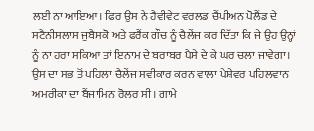ਲਈ ਨਾ ਆਇਆ। ਫਿਰ ਉਸ ਨੇ ਹੈਵੀਵੇਟ ਵਰਲਡ ਚੈਂਪੀਅਨ ਪੋਲੈਂਡ ਦੇ ਸਟੈਨੀਸਲਾਸ ਜੁਬੈਸਕੋ ਅਤੇ ਫਰੈਂਕ ਗੌਚ ਨੂੰ ਚੈਲੇਂਜ ਕਰ ਦਿੱਤਾ ਕਿ ਜੇ ਉਹ ਉਨ੍ਹਾਂ ਨੂੰ ਨਾ ਹਰਾ ਸਕਿਆ ਤਾਂ ਇਨਾਮ ਦੇ ਬਰਾਬਰ ਪੈਸੇ ਦੇ ਕੇ ਘਰ ਚਲਾ ਜਾਵੇਗਾ। ਉਸ ਦਾ ਸਭ ਤੋਂ ਪਹਿਲਾ ਚੈਲੇਂਜ ਸਵੀਕਾਰ ਕਰਨ ਵਾਲਾ ਪੇਸ਼ੇਵਰ ਪਹਿਲਵਾਨ ਅਮਰੀਕਾ ਦਾ ਬੈਂਜਾਮਿਨ ਰੋਲਰ ਸੀ। ਗਾਮੇ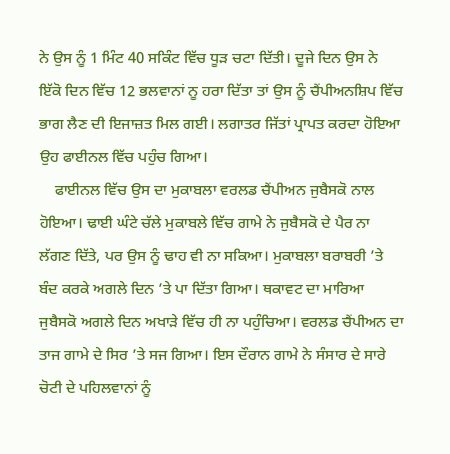ਨੇ ਉਸ ਨੂੰ 1 ਮਿੰਟ 40 ਸਕਿੰਟ ਵਿੱਚ ਧੂੜ ਚਟਾ ਦਿੱਤੀ। ਦੂਜੇ ਦਿਨ ਉਸ ਨੇ ਇੱਕੋ ਦਿਨ ਵਿੱਚ 12 ਭਲਵਾਨਾਂ ਨੂ ਹਰਾ ਦਿੱਤਾ ਤਾਂ ਉਸ ਨੂੰ ਚੈਂਪੀਅਨਸ਼ਿਪ ਵਿੱਚ ਭਾਗ ਲੈਣ ਦੀ ਇਜਾਜ਼ਤ ਮਿਲ ਗਈ। ਲਗਾਤਰ ਜਿੱਤਾਂ ਪ੍ਰਾਪਤ ਕਰਦਾ ਹੋਇਆ ਉਹ ਫਾਈਨਲ ਵਿੱਚ ਪਹੁੰਚ ਗਿਆ।
    ਫਾਈਨਲ ਵਿੱਚ ਉਸ ਦਾ ਮੁਕਾਬਲਾ ਵਰਲਡ ਚੈਂਪੀਅਨ ਜੁਬੈਸਕੋ ਨਾਲ ਹੋਇਆ। ਢਾਈ ਘੰਟੇ ਚੱਲੇ ਮੁਕਾਬਲੇ ਵਿੱਚ ਗਾਮੇ ਨੇ ਜੁਬੈਸਕੋ ਦੇ ਪੈਰ ਨਾ ਲੱਗਣ ਦਿੱਤੇ, ਪਰ ਉਸ ਨੂੰ ਢਾਹ ਵੀ ਨਾ ਸਕਿਆ। ਮੁਕਾਬਲਾ ਬਰਾਬਰੀ ’ਤੇ ਬੰਦ ਕਰਕੇ ਅਗਲੇ ਦਿਨ ’ਤੇ ਪਾ ਦਿੱਤਾ ਗਿਆ। ਥਕਾਵਟ ਦਾ ਮਾਰਿਆ ਜੁਬੈਸਕੋ ਅਗਲੇ ਦਿਨ ਅਖਾੜੇ ਵਿੱਚ ਹੀ ਨਾ ਪਹੁੰਚਿਆ। ਵਰਲਡ ਚੈਂਪੀਅਨ ਦਾ ਤਾਜ ਗਾਮੇ ਦੇ ਸਿਰ ’ਤੇ ਸਜ ਗਿਆ। ਇਸ ਦੌਰਾਨ ਗਾਮੇ ਨੇ ਸੰਸਾਰ ਦੇ ਸਾਰੇ ਚੋਟੀ ਦੇ ਪਹਿਲਵਾਨਾਂ ਨੂੰ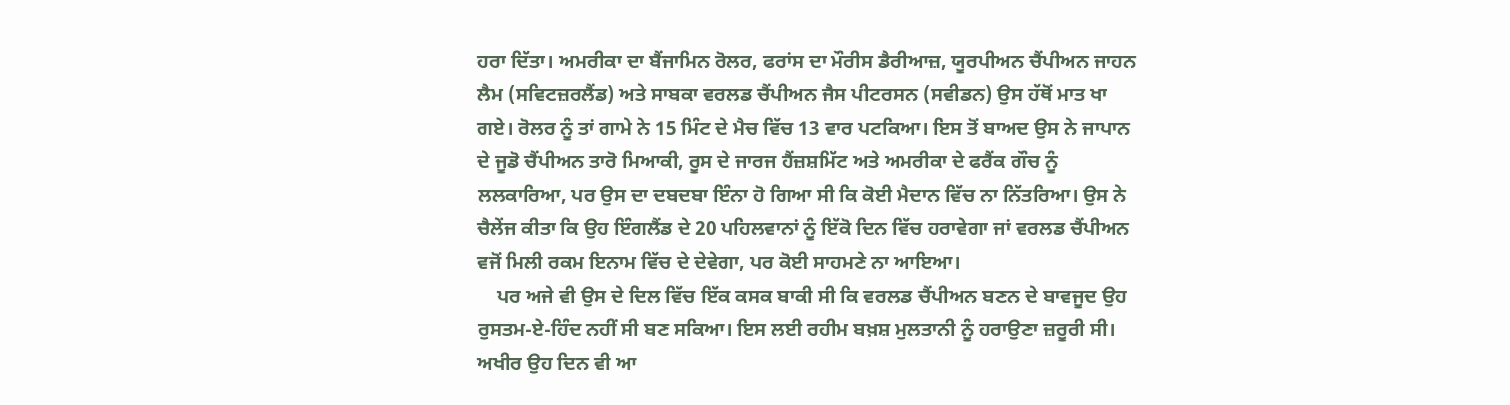ਹਰਾ ਦਿੱਤਾ। ਅਮਰੀਕਾ ਦਾ ਬੈਂਜਾਮਿਨ ਰੋਲਰ, ਫਰਾਂਸ ਦਾ ਮੌਰੀਸ ਡੈਰੀਆਜ਼, ਯੂਰਪੀਅਨ ਚੈਂਪੀਅਨ ਜਾਹਨ ਲੈਮ (ਸਵਿਟਜ਼ਰਲੈਂਡ) ਅਤੇ ਸਾਬਕਾ ਵਰਲਡ ਚੈਂਪੀਅਨ ਜੈਸ ਪੀਟਰਸਨ (ਸਵੀਡਨ) ਉਸ ਹੱਥੋਂ ਮਾਤ ਖਾ ਗਏ। ਰੋਲਰ ਨੂੰ ਤਾਂ ਗਾਮੇ ਨੇ 15 ਮਿੰਟ ਦੇ ਮੈਚ ਵਿੱਚ 13 ਵਾਰ ਪਟਕਿਆ। ਇਸ ਤੋਂ ਬਾਅਦ ਉਸ ਨੇ ਜਾਪਾਨ ਦੇ ਜੂਡੋ ਚੈਂਪੀਅਨ ਤਾਰੋ ਮਿਆਕੀ, ਰੂਸ ਦੇ ਜਾਰਜ ਹੈਂਜ਼ਸ਼ਮਿੱਟ ਅਤੇ ਅਮਰੀਕਾ ਦੇ ਫਰੈਂਕ ਗੌਚ ਨੂੰ ਲਲਕਾਰਿਆ, ਪਰ ਉਸ ਦਾ ਦਬਦਬਾ ਇੰਨਾ ਹੋ ਗਿਆ ਸੀ ਕਿ ਕੋਈ ਮੈਦਾਨ ਵਿੱਚ ਨਾ ਨਿੱਤਰਿਆ। ਉਸ ਨੇ ਚੈਲੇਂਜ ਕੀਤਾ ਕਿ ਉਹ ਇੰਗਲੈਂਡ ਦੇ 20 ਪਹਿਲਵਾਨਾਂ ਨੂੰ ਇੱਕੋ ਦਿਨ ਵਿੱਚ ਹਰਾਵੇਗਾ ਜਾਂ ਵਰਲਡ ਚੈਂਪੀਅਨ ਵਜੋਂ ਮਿਲੀ ਰਕਮ ਇਨਾਮ ਵਿੱਚ ਦੇ ਦੇਵੇਗਾ, ਪਰ ਕੋਈ ਸਾਹਮਣੇ ਨਾ ਆਇਆ।
    ਪਰ ਅਜੇ ਵੀ ਉਸ ਦੇ ਦਿਲ ਵਿੱਚ ਇੱਕ ਕਸਕ ਬਾਕੀ ਸੀ ਕਿ ਵਰਲਡ ਚੈਂਪੀਅਨ ਬਣਨ ਦੇ ਬਾਵਜੂਦ ਉਹ ਰੁਸਤਮ-ਏ-ਹਿੰਦ ਨਹੀਂ ਸੀ ਬਣ ਸਕਿਆ। ਇਸ ਲਈ ਰਹੀਮ ਬਖ਼ਸ਼ ਮੁਲਤਾਨੀ ਨੂੰ ਹਰਾਉਣਾ ਜ਼ਰੂਰੀ ਸੀ। ਅਖੀਰ ਉਹ ਦਿਨ ਵੀ ਆ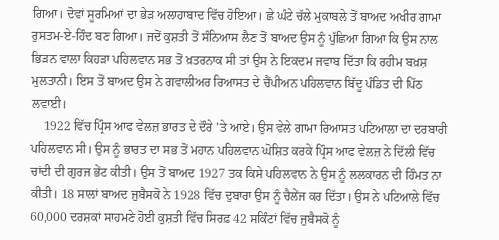ਗਿਆ। ਦੋਵਾਂ ਸੂਰਮਿਆਂ ਦਾ ਭੇੜ ਅਲਾਹਾਬਾਦ ਵਿੱਚ ਹੋਇਆ। ਛੇ ਘੰਟੇ ਚੱਲੇ ਮੁਕਾਬਲੇ ਤੋਂ ਬਾਅਦ ਅਖੀਰ ਗਾਮਾ ਰੁਸਤਮ-ਏ-ਹਿੰਦ ਬਣ ਗਿਆ। ਜਦੋਂ ਕੁਸ਼ਤੀ ਤੋਂ ਸੰਨਿਆਸ ਲੈਣ ਤੋਂ ਬਾਅਦ ਉਸ ਨੂੰ ਪੁੱਛਿਆ ਗਿਆ ਕਿ ਉਸ ਨਾਲ ਭਿੜਨ ਵਾਲਾ ਕਿਹੜਾ ਪਹਿਲਵਾਨ ਸਭ ਤੋਂ ਖ਼ਤਰਨਾਕ ਸੀ ਤਾਂ ਉਸ ਨੇ ਇਕਦਮ ਜਵਾਬ ਦਿੱਤਾ ਕਿ ਰਹੀਮ ਬਖ਼ਸ਼ ਮੁਲਤਾਨੀ। ਇਸ ਤੋਂ ਬਾਅਦ ਉਸ ਨੇ ਗਵਾਲੀਅਰ ਰਿਆਸਤ ਦੇ ਚੈਂਪੀਅਨ ਪਹਿਲਵਾਨ ਬਿੱਦੂ ਪੰਡਿਤ ਦੀ ਪਿੱਠ ਲਵਾਈ।
    1922 ਵਿੱਚ ਪ੍ਰਿੰਸ ਆਫ ਵੇਲਜ਼ ਭਾਰਤ ਦੇ ਦੌਰੇ ’ਤੇ ਆਏ। ਉਸ ਵੇਲੇ ਗਾਮਾ ਰਿਆਸਤ ਪਟਿਆਲਾ ਦਾ ਦਰਬਾਰੀ ਪਹਿਲਵਾਨ ਸੀ। ਉਸ ਨੂੰ ਭਾਰਤ ਦਾ ਸਭ ਤੋਂ ਮਹਾਨ ਪਹਿਲਵਾਨ ਘੋਸ਼ਿਤ ਕਰਕੇ ਪ੍ਰਿੰਸ ਆਫ ਵੇਲਜ਼ ਨੇ ਦਿੱਲੀ ਵਿੱਚ ਚਾਂਦੀ ਦੀ ਗੁਰਜ ਭੇਂਟ ਕੀਤੀ। ਉਸ ਤੋਂ ਬਾਅਦ 1927 ਤਕ ਕਿਸੇ ਪਹਿਲਵਾਨ ਨੇ ਉਸ ਨੂੰ ਲਲਕਾਰਨ ਦੀ ਹਿੰਮਤ ਨਾ ਕੀਤੀ। 18 ਸਾਲਾਂ ਬਾਅਦ ਜੁਬੈਸਕੋ ਨੇ 1928 ਵਿੱਚ ਦੁਬਾਰਾ ਉਸ ਨੂੰ ਚੈਲੇਂਜ ਕਰ ਦਿੱਤਾ। ਉਸ ਨੇ ਪਟਿਆਲੇ ਵਿੱਚ 60,000 ਦਰਸ਼ਕਾਂ ਸਾਹਮਣੇ ਹੋਈ ਕੁਸ਼ਤੀ ਵਿੱਚ ਸਿਰਫ਼ 42 ਸਕਿੰਟਾਂ ਵਿੱਚ ਜੁਬੈਸਕੋ ਨੂੰ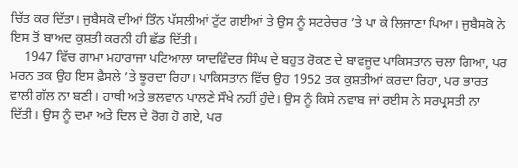ਚਿੱਤ ਕਰ ਦਿੱਤਾ। ਜੁਬੈਸਕੋ ਦੀਆਂ ਤਿੰਨ ਪੱਸਲੀਆਂ ਟੁੱਟ ਗਈਆਂ ਤੇ ਉਸ ਨੂੰ ਸਟਰੇਚਰ ’ਤੇ ਪਾ ਕੇ ਲਿਜਾਣਾ ਪਿਆ। ਜੁਬੈਸਕੋ ਨੇ ਇਸ ਤੋਂ ਬਾਅਦ ਕੁਸ਼ਤੀ ਕਰਨੀ ਹੀ ਛੱਡ ਦਿੱਤੀ।
    1947 ਵਿੱਚ ਗਾਮਾ ਮਹਾਰਾਜਾ ਪਟਿਆਲਾ ਯਾਦਵਿੰਦਰ ਸਿੰਘ ਦੇ ਬਹੁਤ ਰੋਕਣ ਦੇ ਬਾਵਜੂਦ ਪਾਕਿਸਤਾਨ ਚਲਾ ਗਿਆ, ਪਰ ਮਰਨ ਤਕ ਉਹ ਇਸ ਫ਼ੈਸਲੇ ’ਤੇ ਝੂਰਦਾ ਰਿਹਾ। ਪਾਕਿਸਤਾਨ ਵਿੱਚ ਉਹ 1952 ਤਕ ਕੁਸ਼ਤੀਆਂ ਕਰਦਾ ਰਿਹਾ, ਪਰ ਭਾਰਤ ਵਾਲੀ ਗੱਲ ਨਾ ਬਣੀ। ਹਾਥੀ ਅਤੇ ਭਲਵਾਨ ਪਾਲਣੇ ਸੌਖੇ ਨਹੀਂ ਹੁੰਦੇ। ਉਸ ਨੂੰ ਕਿਸੇ ਨਵਾਬ ਜਾਂ ਰਈਸ ਨੇ ਸਰਪ੍ਰਸਤੀ ਨਾ ਦਿੱਤੀ। ਉਸ ਨੂੰ ਦਮਾ ਅਤੇ ਦਿਲ ਦੇ ਰੋਗ ਹੋ ਗਏ, ਪਰ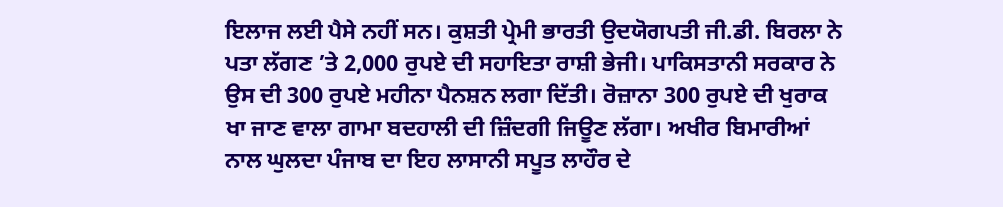ਇਲਾਜ ਲਈ ਪੈਸੇ ਨਹੀਂ ਸਨ। ਕੁਸ਼ਤੀ ਪ੍ਰੇਮੀ ਭਾਰਤੀ ਉਦਯੋਗਪਤੀ ਜੀ.ਡੀ. ਬਿਰਲਾ ਨੇ ਪਤਾ ਲੱਗਣ ’ਤੇ 2,000 ਰੁਪਏ ਦੀ ਸਹਾਇਤਾ ਰਾਸ਼ੀ ਭੇਜੀ। ਪਾਕਿਸਤਾਨੀ ਸਰਕਾਰ ਨੇ ਉਸ ਦੀ 300 ਰੁਪਏ ਮਹੀਨਾ ਪੈਨਸ਼ਨ ਲਗਾ ਦਿੱਤੀ। ਰੋਜ਼ਾਨਾ 300 ਰੁਪਏ ਦੀ ਖੁਰਾਕ ਖਾ ਜਾਣ ਵਾਲਾ ਗਾਮਾ ਬਦਹਾਲੀ ਦੀ ਜ਼ਿੰਦਗੀ ਜਿਊਣ ਲੱਗਾ। ਅਖੀਰ ਬਿਮਾਰੀਆਂ ਨਾਲ ਘੁਲਦਾ ਪੰਜਾਬ ਦਾ ਇਹ ਲਾਸਾਨੀ ਸਪੂਤ ਲਾਹੌਰ ਦੇ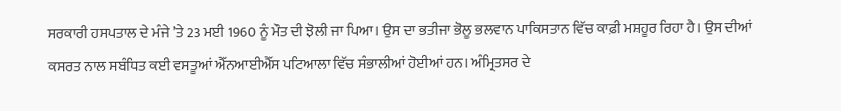ਸਰਕਾਰੀ ਹਸਪਤਾਲ ਦੇ ਮੰਜੇ ’ਤੇ 23 ਮਈ 1960 ਨੂੰ ਮੌਤ ਦੀ ਝੋਲੀ ਜਾ ਪਿਆ। ਉਸ ਦਾ ਭਤੀਜਾ ਭੋਲੂ ਭਲਵਾਨ ਪਾਕਿਸਤਾਨ ਵਿੱਚ ਕਾਫ਼ੀ ਮਸ਼ਹੂਰ ਰਿਹਾ ਹੈ। ਉਸ ਦੀਆਂ ਕਸਰਤ ਨਾਲ ਸਬੰਧਿਤ ਕਈ ਵਸਤੂਆਂ ਐੱਨਆਈਐੱਸ ਪਟਿਆਲਾ ਵਿੱਚ ਸੰਭਾਲੀਆਂ ਹੋਈਆਂ ਹਨ। ਅੰਮ੍ਰਿਤਸਰ ਦੇ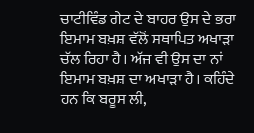ਚਾਟੀਵਿੰਡ ਗੇਟ ਦੇ ਬਾਹਰ ਉਸ ਦੇ ਭਰਾ ਇਮਾਮ ਬਖ਼ਸ਼ ਵੱਲੋਂ ਸਥਾਪਿਤ ਅਖਾੜਾ ਚੱਲ ਰਿਹਾ ਹੈ। ਅੱਜ ਵੀ ਉਸ ਦਾ ਨਾਂ ਇਮਾਮ ਬਖ਼ਸ਼ ਦਾ ਅਖਾੜਾ ਹੈ। ਕਹਿੰਦੇ ਹਨ ਕਿ ਬਰੂਸ ਲੀ,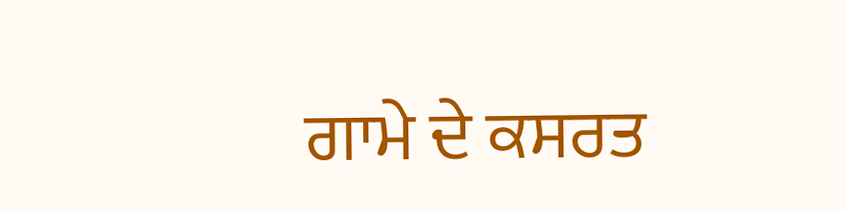ਗਾਮੇ ਦੇ ਕਸਰਤ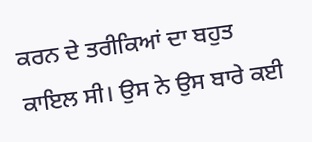ਕਰਨ ਦੇ ਤਰੀਕਿਆਂ ਦਾ ਬਹੁਤ ਕਾਇਲ ਸੀ। ਉਸ ਨੇ ਉਸ ਬਾਰੇ ਕਈ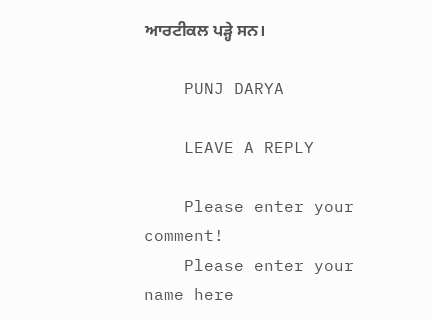ਆਰਟੀਕਲ ਪੜ੍ਹੇ ਸਨ।

    PUNJ DARYA

    LEAVE A REPLY

    Please enter your comment!
    Please enter your name here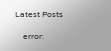Latest Posts

    error: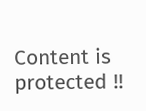Content is protected !!